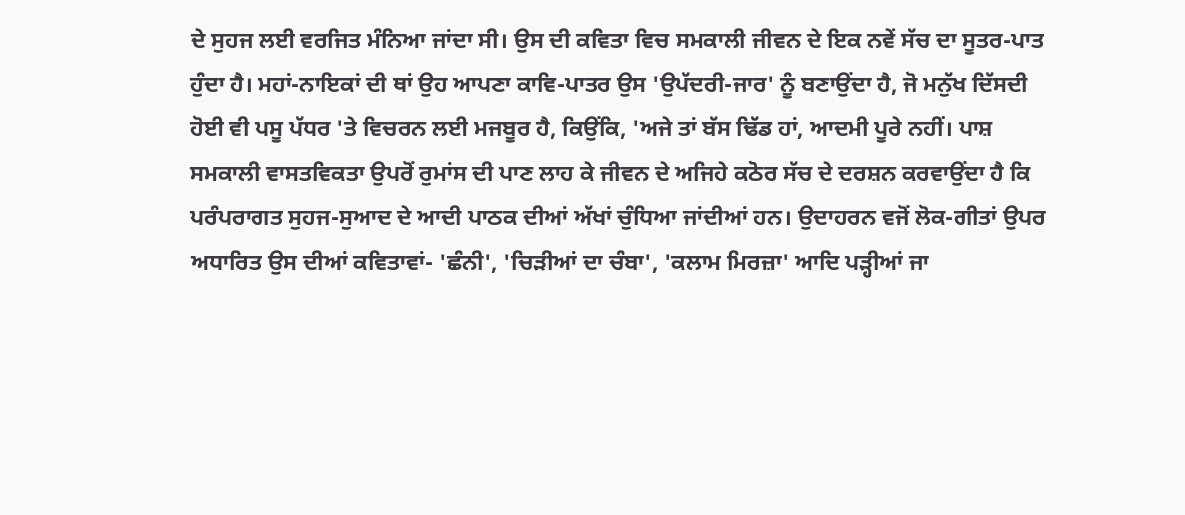ਦੇ ਸੁਹਜ ਲਈ ਵਰਜਿਤ ਮੰਨਿਆ ਜਾਂਦਾ ਸੀ। ਉਸ ਦੀ ਕਵਿਤਾ ਵਿਚ ਸਮਕਾਲੀ ਜੀਵਨ ਦੇ ਇਕ ਨਵੇਂ ਸੱਚ ਦਾ ਸੂਤਰ-ਪਾਤ ਹੁੰਦਾ ਹੈ। ਮਹਾਂ-ਨਾਇਕਾਂ ਦੀ ਥਾਂ ਉਹ ਆਪਣਾ ਕਾਵਿ-ਪਾਤਰ ਉਸ 'ਉਪੱਦਰੀ-ਜਾਰ' ਨੂੰ ਬਣਾਉਂਦਾ ਹੈ, ਜੋ ਮਨੁੱਖ ਦਿੱਸਦੀ ਹੋਈ ਵੀ ਪਸੂ ਪੱਧਰ 'ਤੇ ਵਿਚਰਨ ਲਈ ਮਜਬੂਰ ਹੈ, ਕਿਉਂਕਿ, 'ਅਜੇ ਤਾਂ ਬੱਸ ਢਿੱਡ ਹਾਂ, ਆਦਮੀ ਪੂਰੇ ਨਹੀਂ। ਪਾਸ਼ ਸਮਕਾਲੀ ਵਾਸਤਵਿਕਤਾ ਉਪਰੋਂ ਰੁਮਾਂਸ ਦੀ ਪਾਣ ਲਾਹ ਕੇ ਜੀਵਨ ਦੇ ਅਜਿਹੇ ਕਠੋਰ ਸੱਚ ਦੇ ਦਰਸ਼ਨ ਕਰਵਾਉਂਦਾ ਹੈ ਕਿ ਪਰੰਪਰਾਗਤ ਸੁਹਜ-ਸੁਆਦ ਦੇ ਆਦੀ ਪਾਠਕ ਦੀਆਂ ਅੱਖਾਂ ਚੁੰਧਿਆ ਜਾਂਦੀਆਂ ਹਨ। ਉਦਾਹਰਨ ਵਜੋਂ ਲੋਕ-ਗੀਤਾਂ ਉਪਰ ਅਧਾਰਿਤ ਉਸ ਦੀਆਂ ਕਵਿਤਾਵਾਂ- 'ਛੰਨੀ', 'ਚਿੜੀਆਂ ਦਾ ਚੰਬਾ', 'ਕਲਾਮ ਮਿਰਜ਼ਾ' ਆਦਿ ਪੜ੍ਹੀਆਂ ਜਾ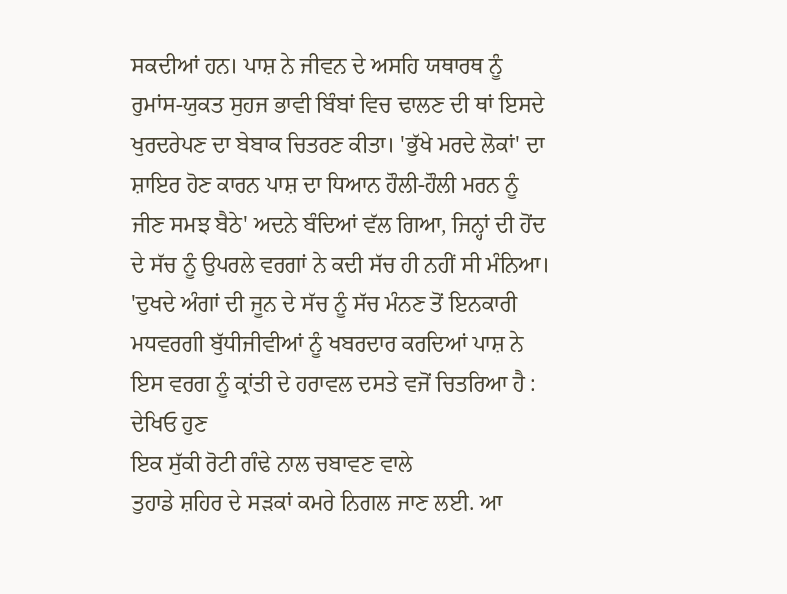ਸਕਦੀਆਂ ਹਨ। ਪਾਸ਼ ਨੇ ਜੀਵਨ ਦੇ ਅਸਹਿ ਯਥਾਰਥ ਨੂੰ ਰੁਮਾਂਸ-ਯੁਕਤ ਸੁਹਜ ਭਾਵੀ ਬਿੰਬਾਂ ਵਿਚ ਢਾਲਣ ਦੀ ਥਾਂ ਇਸਦੇ ਖੁਰਦਰੇਪਣ ਦਾ ਬੇਬਾਕ ਚਿਤਰਣ ਕੀਤਾ। 'ਭੁੱਖੇ ਮਰਦੇ ਲੋਕਾਂ' ਦਾ ਸ਼ਾਇਰ ਹੋਣ ਕਾਰਨ ਪਾਸ਼ ਦਾ ਧਿਆਨ ਹੌਲੀ-ਹੌਲੀ ਮਰਨ ਨੂੰ ਜੀਣ ਸਮਝ ਬੈਠੇ' ਅਦਨੇ ਬੰਦਿਆਂ ਵੱਲ ਗਿਆ, ਜਿਨ੍ਹਾਂ ਦੀ ਹੋਂਦ ਦੇ ਸੱਚ ਨੂੰ ਉਪਰਲੇ ਵਰਗਾਂ ਨੇ ਕਦੀ ਸੱਚ ਹੀ ਨਹੀਂ ਸੀ ਮੰਨਿਆ। 'ਦੁਖਦੇ ਅੰਗਾਂ ਦੀ ਜੂਨ ਦੇ ਸੱਚ ਨੂੰ ਸੱਚ ਮੰਨਣ ਤੋਂ ਇਨਕਾਰੀ ਮਧਵਰਗੀ ਬੁੱਧੀਜੀਵੀਆਂ ਨੂੰ ਖਬਰਦਾਰ ਕਰਦਿਆਂ ਪਾਸ਼ ਨੇ ਇਸ ਵਰਗ ਨੂੰ ਕ੍ਰਾਂਤੀ ਦੇ ਹਰਾਵਲ ਦਸਤੇ ਵਜੋਂ ਚਿਤਰਿਆ ਹੈ :
ਦੇਖਿਓ ਹੁਣ
ਇਕ ਸੁੱਕੀ ਰੋਟੀ ਗੰਢੇ ਨਾਲ ਚਬਾਵਣ ਵਾਲੇ
ਤੁਹਾਡੇ ਸ਼ਹਿਰ ਦੇ ਸੜਕਾਂ ਕਮਰੇ ਨਿਗਲ ਜਾਣ ਲਈ. ਆ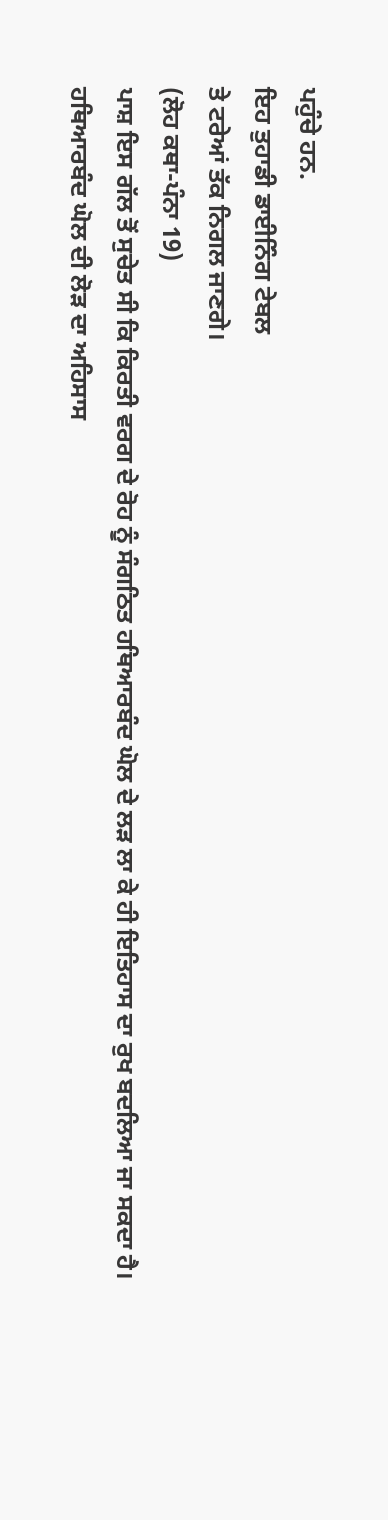ਪਹੁੰਚੇ ਹਨ.
ਇਹ ਤੁਹਾਡੀ ਡਾਈਨਿੰਗ ਟੇਬਲ
ਤੇ ਟਰੇਆਂ ਤੱਕ ਨਿਗਲ ਜਾਣਗੇ।
(ਲੋਹ ਕਥਾ-ਪੰਨਾ 19)
ਪਾਸ਼ ਇਸ ਗੱਲ ਤੋਂ ਸੁਚੇਤ ਸੀ ਕਿ ਕਿਰਤੀ ਵਰਗ ਦੇ ਰੋਹ ਨੂੰ ਸੰਗਠਿਤ ਹਥਿਆਰਬੰਦ ਘੋਲ ਦੇ ਲੜ ਲਾ ਕੇ ਹੀ ਇਤਿਹਾਸ ਦਾ ਰੁਖ ਬਦਲਿਆ ਜਾ ਸਕਦਾ ਹੈ। ਹਥਿਆਰਬੰਦ ਘੋਲ ਦੀ ਲੋੜ ਦਾ ਅਹਿਸਾਸ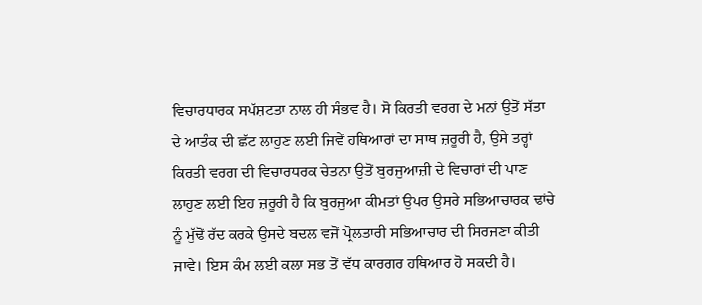ਵਿਚਾਰਧਾਰਕ ਸਪੱਸ਼ਟਤਾ ਨਾਲ ਹੀ ਸੰਭਵ ਹੈ। ਸੋ ਕਿਰਤੀ ਵਰਗ ਦੇ ਮਨਾਂ ਉਤੋਂ ਸੱਤਾ ਦੇ ਆਤੰਕ ਦੀ ਛੱਟ ਲਾਹੁਣ ਲਈ ਜਿਵੇਂ ਹਥਿਆਰਾਂ ਦਾ ਸਾਥ ਜ਼ਰੂਰੀ ਹੈ, ਉਸੇ ਤਰ੍ਹਾਂ ਕਿਰਤੀ ਵਰਗ ਦੀ ਵਿਚਾਰਧਰਕ ਚੇਤਨਾ ਉਤੋਂ ਬੁਰਜੁਆਜ਼ੀ ਦੇ ਵਿਚਾਰਾਂ ਦੀ ਪਾਣ ਲਾਹੁਣ ਲਈ ਇਹ ਜ਼ਰੂਰੀ ਹੈ ਕਿ ਬੁਰਜੁਆ ਕੀਮਤਾਂ ਉਪਰ ਉਸਰੇ ਸਭਿਆਚਾਰਕ ਢਾਂਚੇ ਨੂੰ ਮੁੱਢੋਂ ਰੱਦ ਕਰਕੇ ਉਸਦੇ ਬਦਲ ਵਜੋਂ ਪ੍ਰੋਲਤਾਰੀ ਸਭਿਆਚਾਰ ਦੀ ਸਿਰਜਣਾ ਕੀਤੀ ਜਾਵੇ। ਇਸ ਕੰਮ ਲਈ ਕਲਾ ਸਭ ਤੋਂ ਵੱਧ ਕਾਰਗਰ ਹਥਿਆਰ ਹੋ ਸਕਦੀ ਹੈ।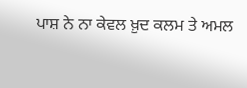ਪਾਸ਼ ਨੇ ਨਾ ਕੇਵਲ ਖ਼ੁਦ ਕਲਮ ਤੇ ਅਮਲ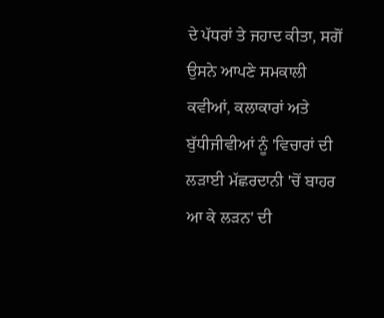ਦੇ ਪੱਧਰਾਂ ਤੇ ਜਹਾਦ ਕੀਤਾ, ਸਗੋਂ ਉਸਨੇ ਆਪਣੇ ਸਮਕਾਲੀ ਕਵੀਆਂ, ਕਲਾਕਾਰਾਂ ਅਤੇ ਬੁੱਧੀਜੀਵੀਆਂ ਨੂੰ 'ਵਿਚਾਰਾਂ ਦੀ ਲੜਾਈ ਮੱਛਰਦਾਨੀ 'ਚੋਂ ਬਾਹਰ ਆ ਕੇ ਲੜਨ' ਦੀ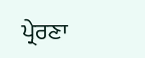ਪ੍ਰੇਰਣਾ